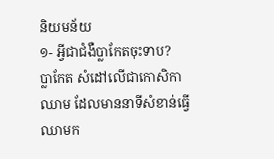និយមន័យ
១- អ្វីជាជំងឺប្លាកែតចុះទាប?
ប្លាកែត សំដៅលើជាកោសិកាឈាម ដែលមាននាទីសំខាន់ធ្វើឈាមក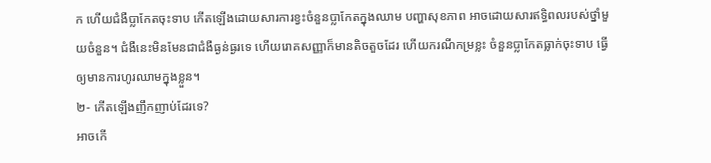ក ហើយជំងឺប្លាកែតចុះទាប កើតឡើងដោយសារការខ្វះចំនួនប្លាកែតក្នុងឈាម បញ្ហាសុខភាព អាចដោយសារឥទ្ធិពលរបស់ថ្នាំមួយចំនួន។ ជំងឺនេះមិនមែនជាជំងឺធ្ងន់ធ្ងរទេ ហើយរោគសញ្ញាក៏មានតិចតួចដែរ ហើយករណីកម្រខ្លះ ចំនួនប្លាកែតធ្លាក់ចុះទាប ធ្វើឲ្យមានការហូរឈាមក្នុងខ្លួន។
២- កើតឡើងញឹកញាប់ដែរទេ?
អាចកើ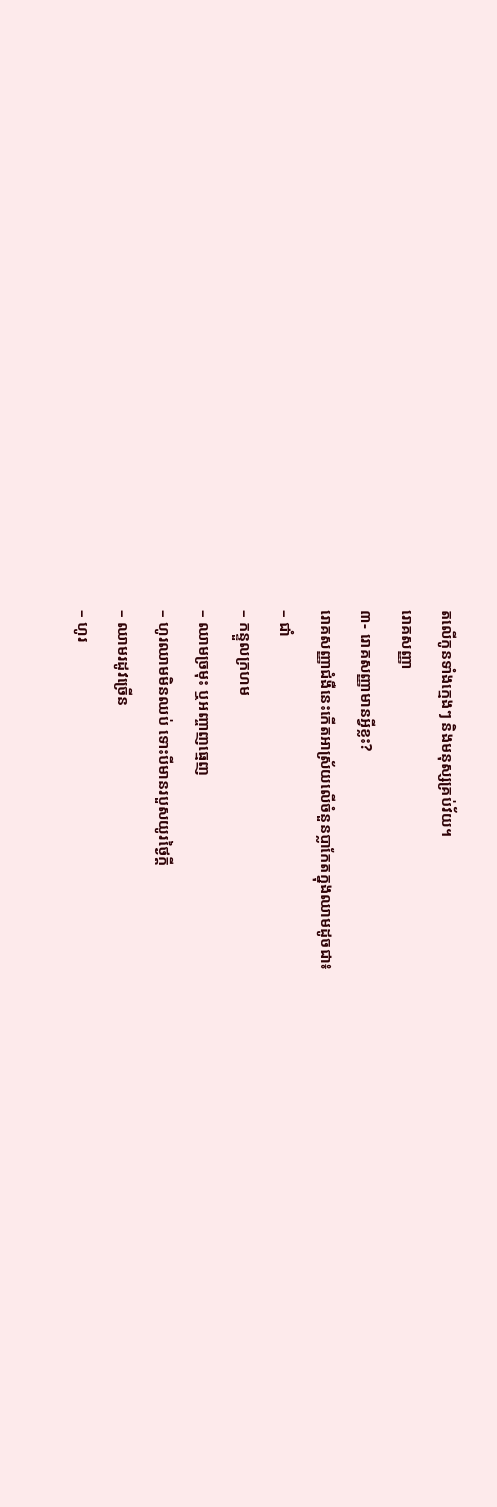តលើកូនទាំងក្មេងៗ និងមនុស្សគ្រប់វ័យ។
រោគសញ្ញា
៣- រោគសញ្ញាមានអ្វីខ្លះ?
រោគសញ្ញាជំងឺនេះកើតអាស្រ័យលើចំនួនប្លាកែតក្នុងឈាមដូចជា៖
– ជាំ
– កន្ទួលក្រហម
– ឈាមច្រមុះ ឬអញ្ចាញធ្មេញ
– ហូរឈាមមិនឈប់ ទោះបីមានរបួសយូរថ្ងៃក្តី
– ឈាមរដូវច្រើន
– ហូរ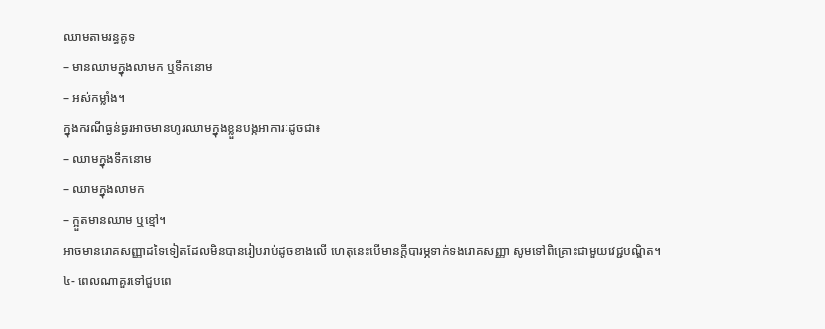ឈាមតាមរន្ធគូទ
– មានឈាមក្នុងលាមក ឬទឹកនោម
– អស់កម្លាំង។
ក្នុងករណីធ្ងន់ធ្ងរអាចមានហូរឈាមក្នុងខ្លួនបង្កអាការៈដូចជា៖
– ឈាមក្នុងទឹកនោម
– ឈាមក្នុងលាមក
– ក្អួតមានឈាម ឬខ្មៅ។
អាចមានរោគសញ្ញាដទៃទៀតដែលមិនបានរៀបរាប់ដូចខាងលើ ហេតុនេះបើមានក្ដីបារម្ភទាក់ទងរោគសញ្ញា សូមទៅពិគ្រោះជាមួយវេជ្ជបណ្ឌិត។
៤- ពេលណាគួរទៅជួបពេ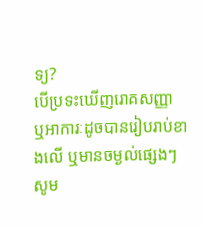ទ្យ?
បើប្រទះឃើញរោគសញ្ញា ឬអាការៈដូចបានរៀបរាប់ខាងលើ ឬមានចម្ងល់ផ្សេងៗ សូម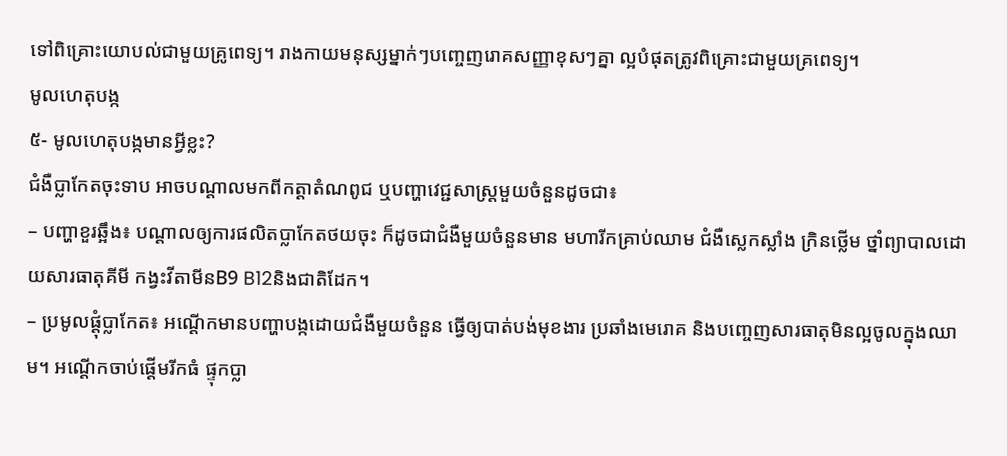ទៅពិគ្រោះយោបល់ជាមួយគ្រូពេទ្យ។ រាងកាយមនុស្សម្នាក់ៗបញ្ចេញរោគសញ្ញាខុសៗគ្នា ល្អបំផុតត្រូវពិគ្រោះជាមួយគ្រពេទ្យ។
មូលហេតុបង្ក
៥- មូលហេតុបង្កមានអ្វីខ្លះ?
ជំងឺប្លាកែតចុះទាប អាចបណ្ដាលមកពីកត្ដាតំណពូជ ឬបញ្ហាវេជ្ជសាស្ដ្រមួយចំនួនដូចជា៖
– បញ្ហាខួរឆ្អឹង៖ បណ្ដាលឲ្យការផលិតប្លាកែតថយចុះ ក៏ដូចជាជំងឺមួយចំនួនមាន មហារីកគ្រាប់ឈាម ជំងឺស្លេកស្លាំង ក្រិនថ្លើម ថ្នាំព្យាបាលដោយសារធាតុគីមី កង្វះវីតាមីនB9 B12និងជាតិដែក។
– ប្រមូលផ្តុំប្លាកែត៖ អណ្ដើកមានបញ្ហាបង្កដោយជំងឺមួយចំនួន ធ្វើឲ្យបាត់បង់មុខងារ ប្រឆាំងមេរោគ និងបញ្ចេញសារធាតុមិនល្អចូលក្នុងឈាម។ អណ្ដើកចាប់ផ្ដើមរីកធំ ផ្ទុកប្លា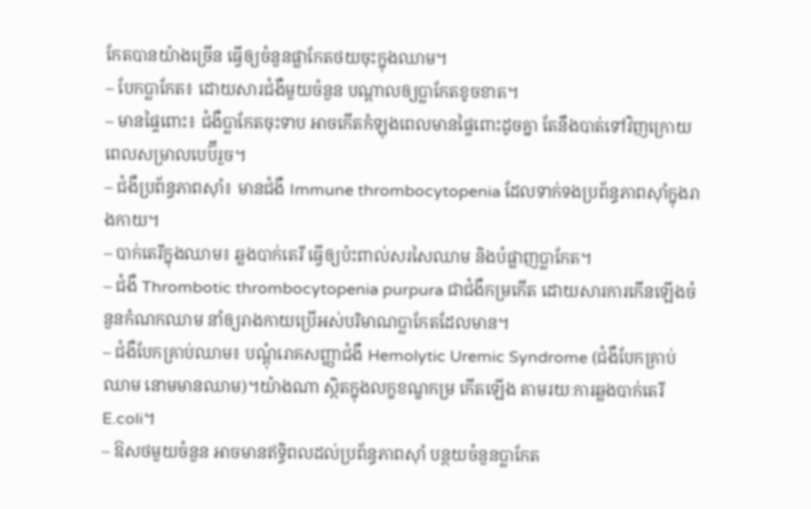កែតបានយ៉ាងច្រើន ធ្វើឲ្យចំនួនផ្លាកែតថយចុះក្នុងឈាម។
– បែកប្លាកែត៖ ដោយសារជំងឺមួយចំនួន បណ្ដាលឲ្យប្លាកែតខូចខាត។
– មានផ្ទៃពោះ៖ ជំងឺប្លាកែតចុះទាប អាចកើតកំឡុងពេលមានផ្ទៃពោះដូចគ្នា តែនឹងបាត់ទៅវិញក្រោយពេលសម្រាលបេប៊ីរួច។
– ជំងឺប្រព័ន្ធភាពស៊ាំ៖ មានជំងឺ Immune thrombocytopenia ដែលទាក់ទងប្រព័ន្ធភាពស៊ាំក្នុងរាងកាយ។
– បាក់តេរីក្នុងឈាម៖ ឆ្លងបាក់តេរី ធ្វើឲ្យប៉ះពាល់សរសៃឈាម និងបំផ្លាញប្លាកែត។
– ជំងឺ Thrombotic thrombocytopenia purpura ជាជំងឺកម្រកើត ដោយសារការកើនឡើងចំនួនកំណកឈាម នាំឲ្យរាងកាយប្រើអស់បរិមាណប្លាកែតដែលមាន។
– ជំងឺបែកគ្រាប់ឈាម៖ បណ្ដុំរោគសញ្ញាជំងឺ Hemolytic Uremic Syndrome (ជំងឺបែកគ្រាប់ឈាម នោមមានឈាម)។យ៉ាងណា ស្ថិតក្នុងលក្ខខណ្ខកម្រ កើតឡើង តាមរយៈការឆ្លងបាក់តេរី E.coli។
– ឱសថមួយចំនួន អាចមានឥទ្ធិពលដល់ប្រព័ន្ធភាពស៊ាំ បន្ថយចំនួនប្លាកែត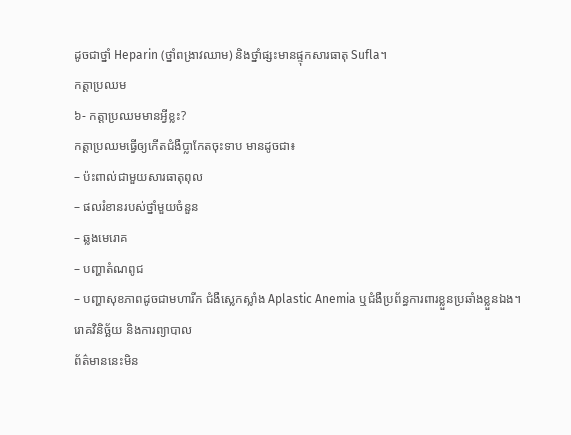ដូចជាថ្នាំ Heparin (ថ្នាំពង្រាវឈាម) និងថ្នាំផ្សះមានផ្ទុកសារធាតុ Sufla។
កត្តាប្រឈម
៦- កត្តាប្រឈមមានអ្វីខ្លះ?
កត្ដាប្រឈមធ្វើឲ្យកើតជំងឺប្លាកែតចុះទាប មានដូចជា៖
– ប៉ះពាល់ជាមួយសារធាតុពុល
– ផលរំខានរបស់ថ្នាំមួយចំនួន
– ឆ្លងមេរោគ
– បញ្ហាតំណពូជ
– បញ្ហាសុខភាពដូចជាមហារីក ជំងឺស្លេកស្លាំង Aplastic Anemia ឬជំងឺប្រព័ន្ធការពារខ្លួនប្រឆាំងខ្លួនឯង។
រោគវិនិច្ឆ័យ និងការព្យាបាល
ព័ត៌មាននេះមិន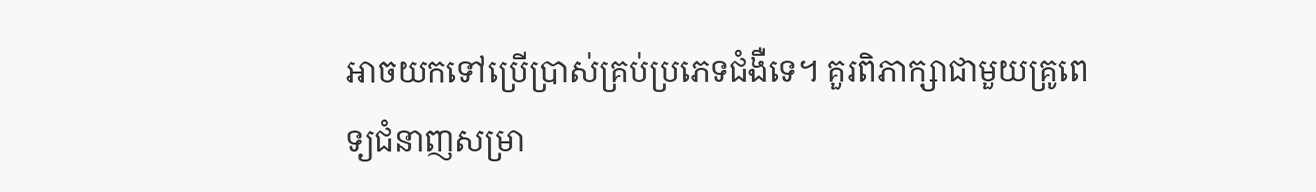អាចយកទៅប្រើប្រាស់គ្រប់ប្រភេទជំងឺទេ។ គួរពិភាក្សាជាមួយគ្រូពេទ្យជំនាញសម្រា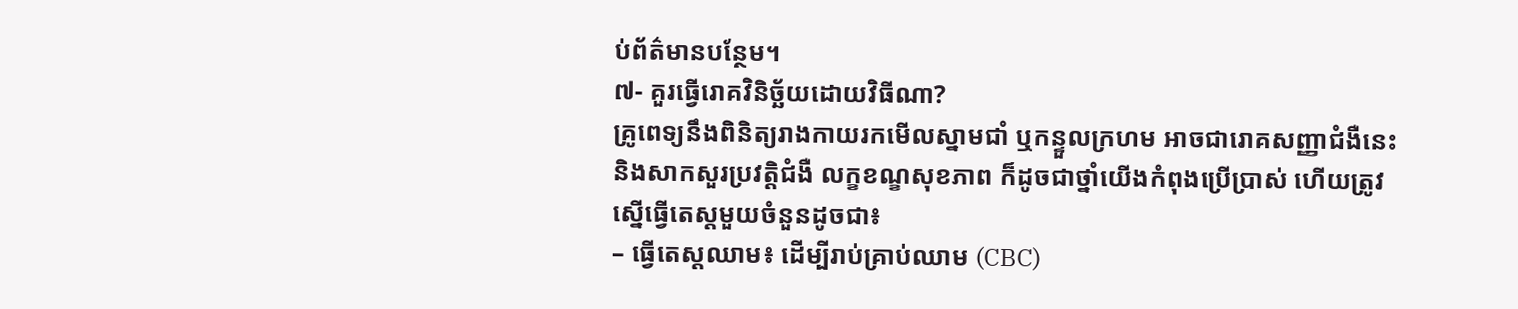ប់ព័ត៌មានបន្ថែម។
៧- គួរធ្វើរោគវិនិច្ឆ័យដោយវិធីណា?
គ្រូពេទ្យនឹងពិនិត្យរាងកាយរកមើលស្នាមជាំ ឬកន្ទួលក្រហម អាចជារោគសញ្ញាជំងឺនេះ និងសាកសួរប្រវត្តិជំងឺ លក្ខខណ្ខសុខភាព ក៏ដូចជាថ្នាំយើងកំពុងប្រើប្រាស់ ហើយត្រូវស្នើធ្វើតេស្តមួយចំនួនដូចជា៖
– ធ្វើតេស្ដឈាម៖ ដើម្បីរាប់គ្រាប់ឈាម (CBC)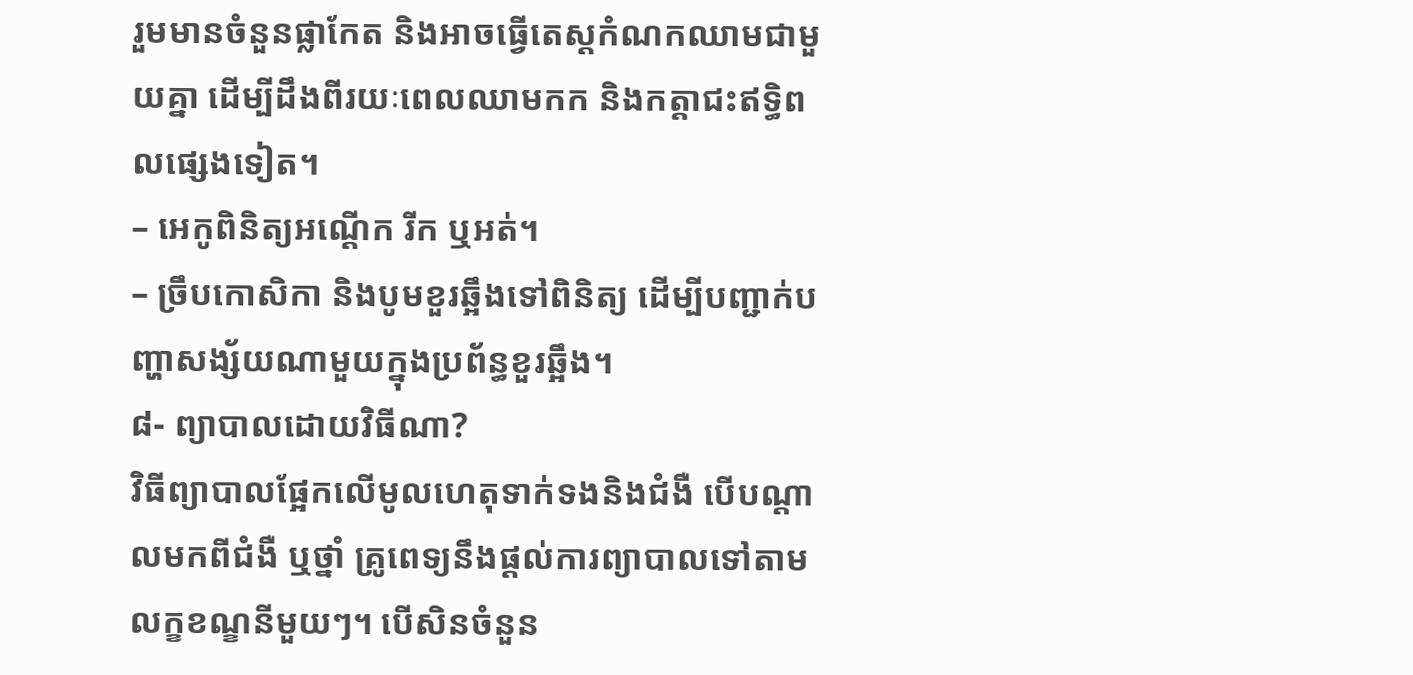រួមមានចំនួនផ្លាកែត និងអាចធ្វើតេស្ដកំណកឈាមជាមួយគ្នា ដើម្បីដឹងពីរយៈពេលឈាមកក និងកត្តាជះឥទ្ធិពលផ្សេងទៀត។
– អេកូពិនិត្យអណ្ដើក រីក ឬអត់។
– ច្រឹបកោសិកា និងបូមខួរឆ្អឹងទៅពិនិត្យ ដើម្បីបញ្ជាក់បញ្ហាសង្ស័យណាមួយក្នុងប្រព័ន្ធខួរឆ្អឹង។
៨- ព្យាបាលដោយវិធីណា?
វិធីព្យាបាលផ្អែកលើមូលហេតុទាក់ទងនិងជំងឺ បើបណ្ដាលមកពីជំងឺ ឬថ្នាំ គ្រូពេទ្យនឹងផ្ដល់ការព្យាបាលទៅតាមលក្ខខណ្ខនីមួយៗ។ បើសិនចំនួន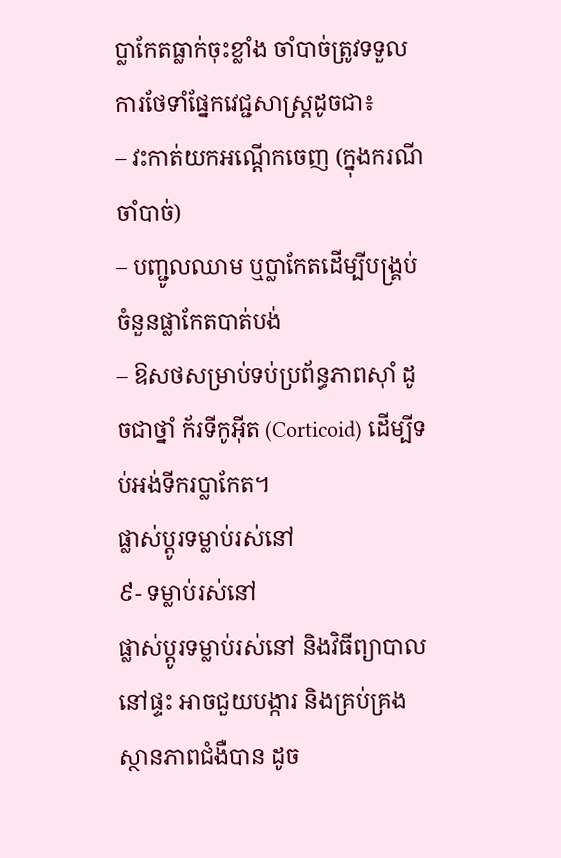ប្លាកែតធ្លាក់ចុះខ្លាំង ចាំបាច់ត្រូវទទួលការថែទាំផ្នែកវេជ្ជសាស្ដ្រដូចជា៖
– វះកាត់យកអណ្ដើកចេញ (ក្នុងករណីចាំបាច់)
– បញ្ជូលឈាម ឬប្លាកែតដើម្បីបង្គ្រប់ចំនួនផ្លាកែតបាត់បង់
– ឱសថសម្រាប់ទប់ប្រព័ន្ធភាពស៊ាំ ដូចជាថ្នាំ ក័រទីកូអ៊ីត (Corticoid) ដើម្បីទប់អង់ទីករប្លាកែត។
ផ្លាស់ប្តូរទម្លាប់រស់នៅ
៩- ទម្លាប់រស់នៅ
ផ្លាស់ប្តូរទម្លាប់រស់នៅ និងវិធីព្យាបាលនៅផ្ទះ អាចជួយបង្ការ និងគ្រប់គ្រងស្ថានភាពជំងឺបាន ដូច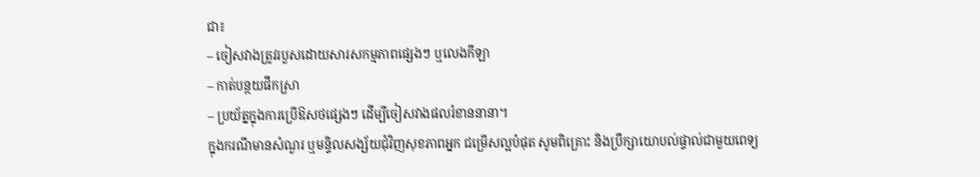ជា៖
– ចៀសវាងត្រូវរបួសដោយសារសកម្មភាពផ្សេងៗ ឬលេងកីឡា
– កាត់បន្ថយផឹកស្រា
– ប្រយ័ត្នក្នុងការប្រើឱសថផ្សេងៗ ដើម្បីចៀសវាងផលរំខាននានា។
ក្នុងករណីមានសំណួរ ឬមន្ទិលសង្ស័យជុំវិញសុខភាពអ្នក ជម្រើសល្អបំផុត សូមពិគ្រោះ និងប្រឹក្សាយោបល់ផ្ទាល់ជាមួយពេទ្យ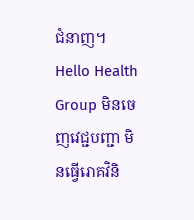ជំនាញ។ Hello Health Group មិនចេញវេជ្ជបញ្ជា មិនធ្វើរោគវិនិ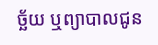ច្ឆ័យ ឬព្យាបាលជូន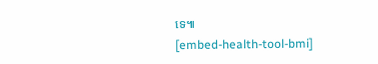ទេ៕
[embed-health-tool-bmi]